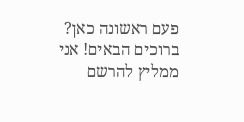פעם ראשונה כאן? ברוכים הבאים! אני ממליץ להרשם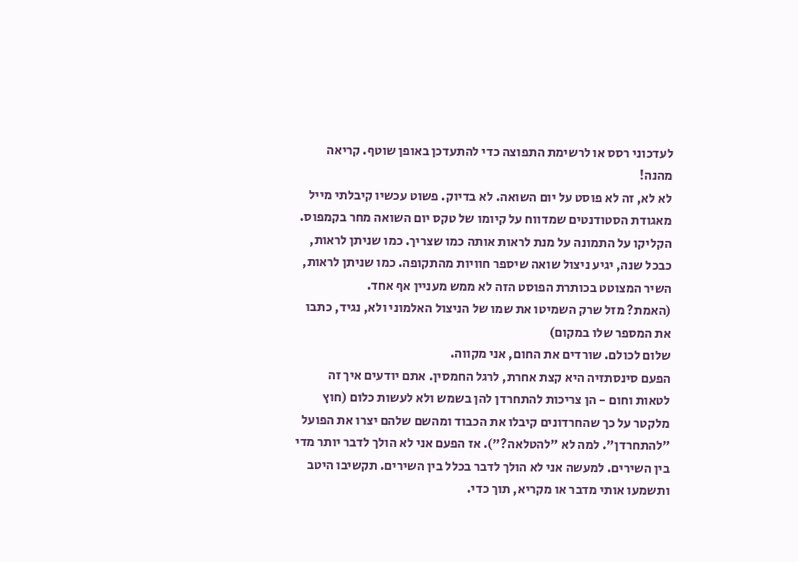לעדכוני רסס או לרשימת התפוצה כדי להתעדכן באופן שוטף. קריאה מהנה!
לא לא, זה לא פוסט על יום השואה. לא בדיוק. פשוט עכשיו קיבלתי מייל מאגודת הסטודנטים שמדווח על קיומו של טקס יום השואה מחר בקמפוס. הקליקו על התמונה על מנת לראות אותה כמו שצריך. כמו שניתן לראות, כבכל שנה, יגיע ניצול שואה שיספר חוויות מהתקופה. כמו שניתן לראות, השיר המצוטט בכותרת הפוסט הזה לא ממש מעניין אף אחד.
(האמת? מזל שרק השמיטו את שמו של הניצול האלמוני ולא, נגיד, כתבו את המספר שלו במקום)
שלום לכולם. שורדים את החום, אני מקווה.
הפעם סינסתזיה היא קצת אחרת, לרגל החמסין. אתם יודעים איך זה לטאות וחום - הן צריכות להתחרדן להן בשמש ולא לעשות כלום (חוץ מלקטר על כך שהחרדונים קיבלו את הכבוד ומהשם שלהם יצרו את הפועל "להתחרדן". למה לא "להטלאה?"). אז הפעם אני לא הולך לדבר יותר מדי בין השירים. למעשה אני לא הולך לדבר בכלל בין השירים. תקשיבו היטב ותשמעו אותי מדבר או מקריא, תוך כדי.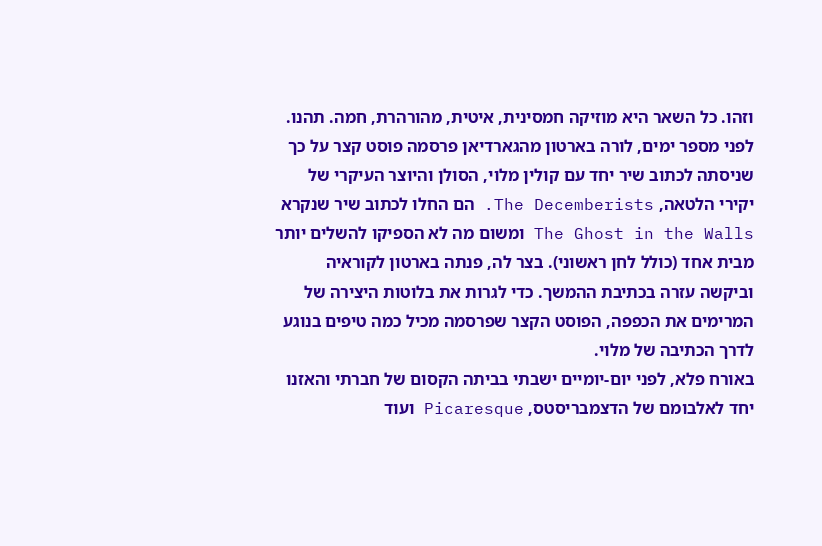וזהו. כל השאר היא מוזיקה חמסינית, איטית, מהורהרת, חמה. תהנו.
לפני מספר ימים, לורה בארטון מהגארדיאן פרסמה פוסט קצר על כך שניסתה לכתוב שיר יחד עם קולין מלוי, הסולן והיוצר העיקרי של יקירי הלטאה, The Decemberists. הם החלו לכתוב שיר שנקרא The Ghost in the Walls ומשום מה לא הספיקו להשלים יותר מבית אחד (כולל לחן ראשוני). בצר לה, פנתה בארטון לקוראיה וביקשה עזרה בכתיבת ההמשך. כדי לגרות את בלוטות היצירה של המרימים את הכפפה, הפוסט הקצר שפרסמה מכיל כמה טיפים בנוגע לדרך הכתיבה של מלוי.
באורח פלא, לפני יום-יומיים ישבתי בביתה הקסום של חברתי והאזנו יחד לאלבומם של הדצמבריסטס, Picaresque ועוד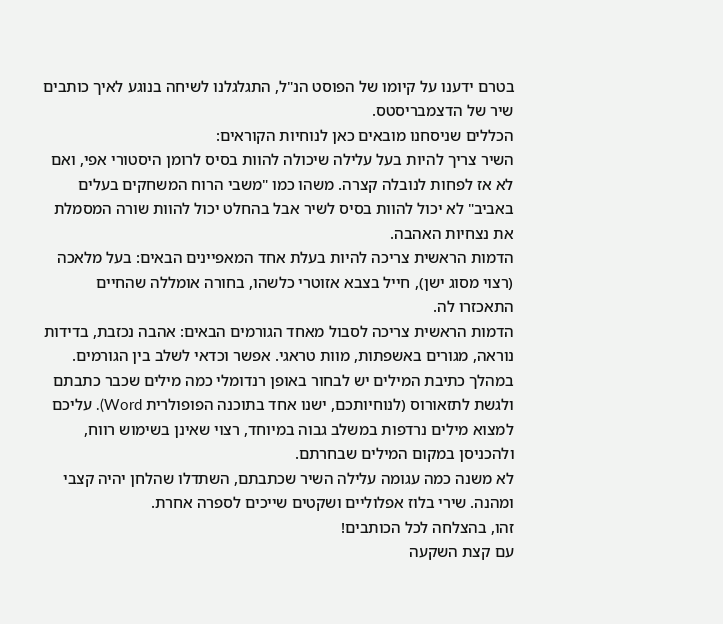בטרם ידענו על קיומו של הפוסט הנ"ל, התגלגלנו לשיחה בנוגע לאיך כותבים שיר של הדצמבריסטס.
הכללים שניסחנו מובאים כאן לנוחיות הקוראים:
השיר צריך להיות בעל עלילה שיכולה להוות בסיס לרומן היסטורי אפי, ואם לא אז לפחות לנובלה קצרה. משהו כמו "משבי הרוח המשחקים בעלים באביב" לא יכול להוות בסיס לשיר אבל בהחלט יכול להוות שורה המסמלת את נצחיות האהבה.
הדמות הראשית צריכה להיות בעלת אחד המאפיינים הבאים: בעל מלאכה (רצוי מסוג ישן), חייל בצבא אזוטרי כלשהו, בחורה אומללה שהחיים התאכזרו לה.
הדמות הראשית צריכה לסבול מאחד הגורמים הבאים: אהבה נכזבת, בדידות נוראה, מגורים באשפתות, מוות טראגי. אפשר וכדאי לשלב בין הגורמים.
במהלך כתיבת המילים יש לבחור באופן רנדומלי כמה מילים שכבר כתבתם ולגשת לתזאורוס (לנוחיותכם, ישנו אחד בתוכנה הפופולרית Word). עליכם למצוא מילים נרדפות במשלב גבוה במיוחד, רצוי שאינן בשימוש רווח, ולהכניסן במקום המילים שבחרתם.
לא משנה כמה עגומה עלילה השיר שכתבתם, השתדלו שהלחן יהיה קצבי ומהנה. שירי בלוז אפלוליים ושקטים שייכים לספרה אחרת.
זהו, בהצלחה לכל הכותבים!
עם קצת השקעה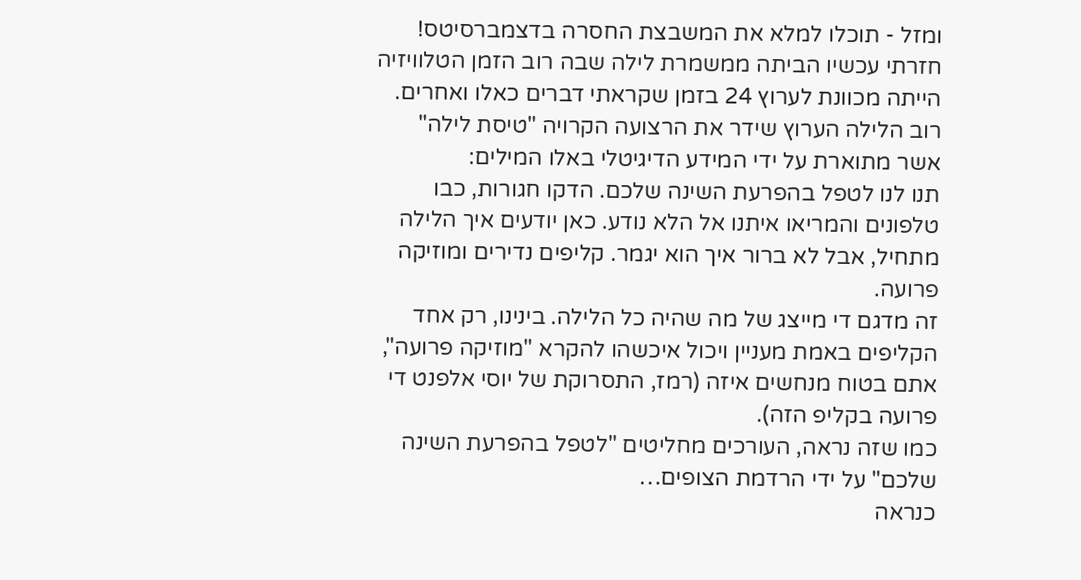ומזל - תוכלו למלא את המשבצת החסרה בדצמברסיטס!
חזרתי עכשיו הביתה ממשמרת לילה שבה רוב הזמן הטלוויזיה הייתה מכוונת לערוץ 24 בזמן שקראתי דברים כאלו ואחרים. רוב הלילה הערוץ שידר את הרצועה הקרויה "טיסת לילה" אשר מתוארת על ידי המידע הדיגיטלי באלו המילים:
תנו לנו לטפל בהפרעת השינה שלכם. הדקו חגורות, כבו טלפונים והמריאו איתנו אל הלא נודע. כאן יודעים איך הלילה מתחיל, אבל לא ברור איך הוא יגמר. קליפים נדירים ומוזיקה פרועה.
זה מדגם די מייצג של מה שהיה כל הלילה. בינינו, רק אחד הקליפים באמת מעניין ויכול איכשהו להקרא "מוזיקה פרועה", אתם בטוח מנחשים איזה (רמז, התסרוקת של יוסי אלפנט די פרועה בקליפ הזה).
כמו שזה נראה, העורכים מחליטים "לטפל בהפרעת השינה שלכם" על ידי הרדמת הצופים…
כנראה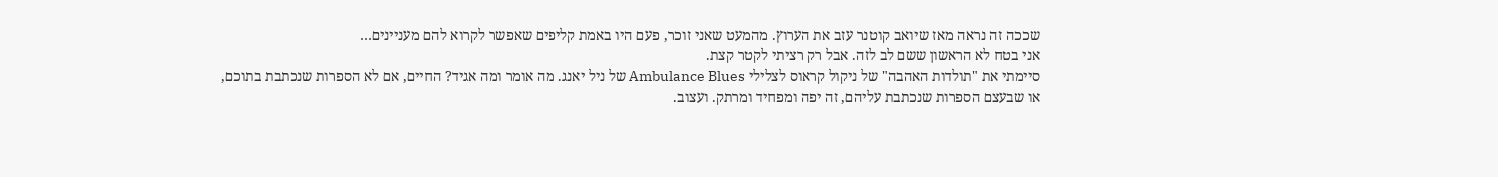שככה זה נראה מאז שיואב קוטנר עזב את הערוץ. מהמעט שאני זוכר, פעם היו באמת קליפים שאפשר לקרוא להם מעניינים…
אני בטח לא הראשון ששם לב לזה. אבל רק רציתי לקטר קצת.
סיימתי את "תולדות האהבה" של ניקול קראוס לצלילי Ambulance Blues של ניל יאנג. מה אומר ומה אגיד? החיים, אם לא הספרות שנכתבת בתוכם, או שבעצם הספרות שנכתבת עליהם, זה יפה ומפחיד ומרתק. ועצוב.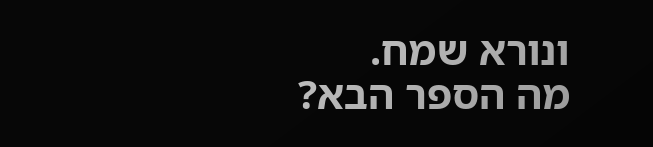ונורא שמח.
מה הספר הבא?